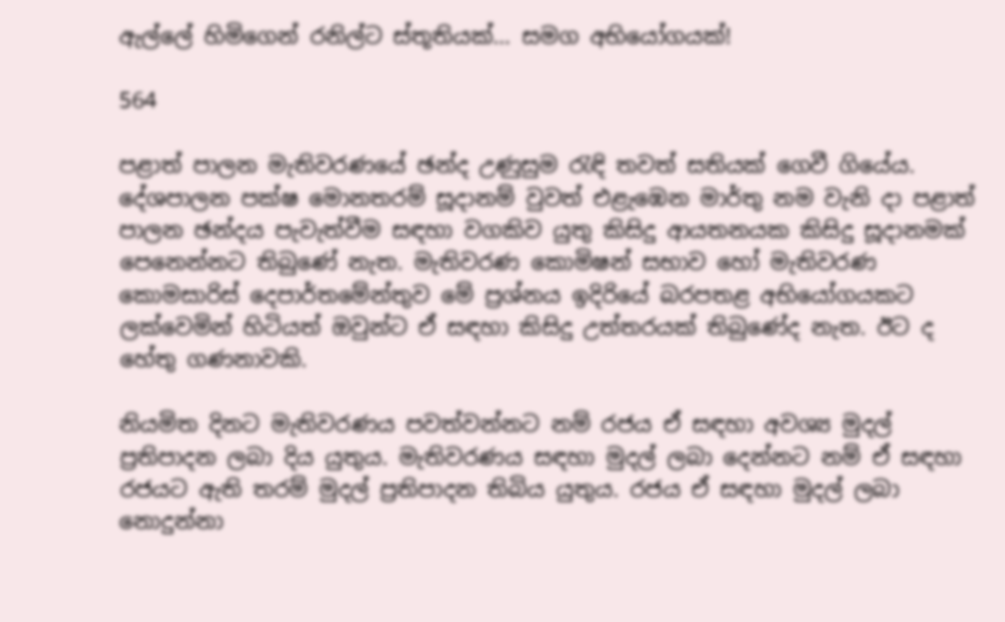ඇල්ලේ හිමිගෙන් රනිල්ට ස්තූතියක්… සමග අභියෝගයක්!

564

පළාත් පාලන මැතිවරණයේ ඡන්ද උණුසුම රැඳි තවත් සතියක් ගෙවී ගියේය. දේශපාලන පක්ෂ මොනතරම් සූදානම් වුවත් එළැඹෙන මාර්තු නම වැනි දා පළාත් පාලන ඡන්දය පැවැත්වීම සඳහා වගකිව යුතු කිසිදු ආයතනයක කිසිදු සූදානමක් පෙනෙන්නට තිබුණේ නැත. මැතිවරණ කොමිෂන් සභාව හෝ මැතිවරණ කොමසාරිස් දෙපාර්තමේන්තුව මේ ප්‍රශ්නය ඉදිරියේ බරපතළ අභියෝගයකට ලක්වෙමින් හිටියත් ඔවුන්ට ඒ සඳහා කිසිදු උත්තරයක් තිබුණේද නැත. ඊට ද හේතු ගණනාවකි.

නියමිත දිනට මැතිවරණය පවත්වන්නට නම් රජය ඒ සඳහා අවශ්‍ය මුදල් ප්‍රතිපාදන ලබා දිය යුතුය. මැතිවරණය සඳහා මුදල් ලබා දෙන්නට නම් ඒ සඳහා රජයට ඇති තරම් මුදල් ප්‍රතිපාදන තිබිය යුතුය. රජය ඒ සඳහා මුදල් ලබා නොදුන්නා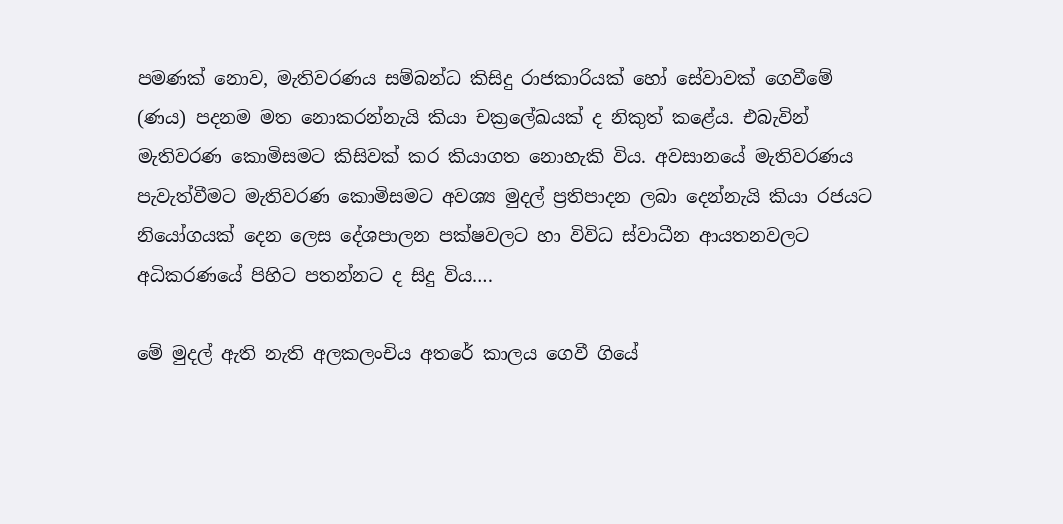පමණක් නොව, මැතිවරණය සම්බන්ධ කිසිදු රාජකාරියක් හෝ සේවාවක් ගෙවීමේ (ණය) පදනම මත නොකරන්නැයි කියා චක්‍රලේඛයක් ද නිකුත් කළේය. එබැවින් මැතිවරණ කොමිසමට කිසිවක් කර කියාගත නොහැකි විය. අවසානයේ මැතිවරණය පැවැත්වීමට මැතිවරණ කොමිසමට අවශ්‍ය මුදල් ප්‍රතිපාදන ලබා දෙන්නැයි කියා රජයට නියෝගයක් දෙන ලෙස දේශපාලන පක්ෂවලට හා විවිධ ස්වාධීන ආයතනවලට අධිකරණයේ පිහිට පතන්නට ද සිදු විය….

මේ මුදල් ඇති නැති අලකලංචිය අතරේ කාලය ගෙවී ගියේ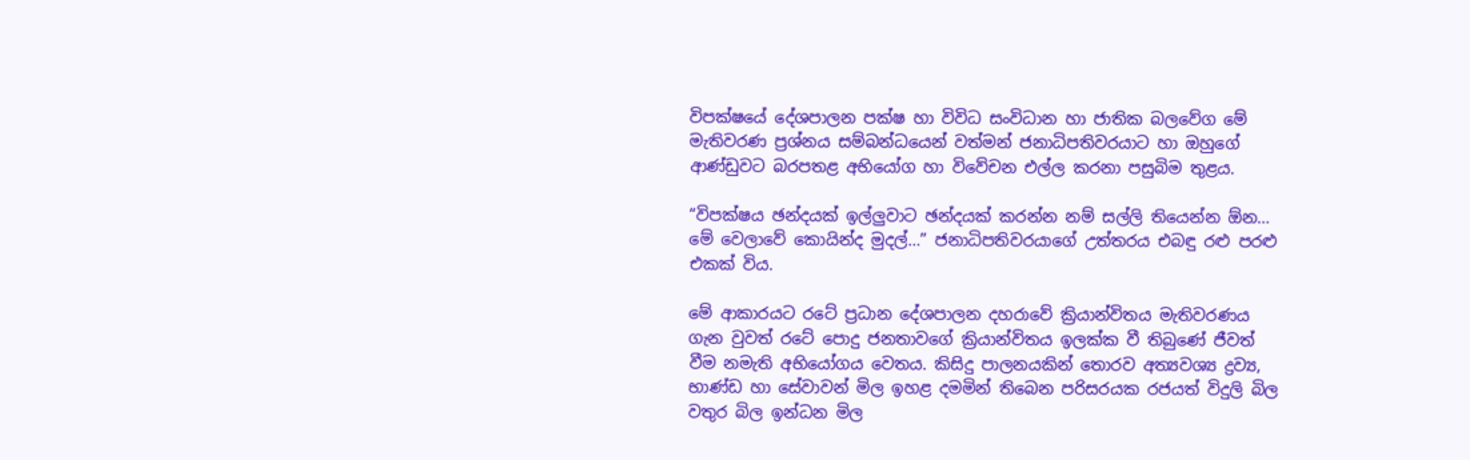විපක්ෂයේ දේශපාලන පක්ෂ හා විවිධ සංවිධාන හා ජාතික බලවේග මේ මැතිවරණ ප්‍රශ්නය සම්බන්ධයෙන් වත්මන් ජනාධිපතිවරයාට හා ඔහුගේ ආණ්ඩුවට බරපතළ අභියෝග හා විවේචන එල්ල කරනා පසුබිම තුළය.

“විපක්ෂය ඡන්දයක් ඉල්ලුවාට ඡන්දයක් කරන්න නම් සල්ලි තියෙන්න ඕන… මේ වෙලාවේ කොයින්ද මුදල්…” ජනාධිපතිවරයාගේ උත්තරය එබඳු රළු පරළු එකක් විය.

මේ ආකාරයට රටේ ප්‍රධාන දේශපාලන දහරාවේ ක්‍රියාන්විතය මැතිවරණය ගැන වුවත් රටේ පොදු ජනතාවගේ ක්‍රියාන්විතය ඉලක්ක වී තිබුණේ ජීවත් වීම නමැති අභියෝගය වෙතය. කිසිදු පාලනයකින් තොරව අත්‍යවශ්‍ය ද්‍රව්‍ය, භාණ්ඩ හා සේවාවන් මිල ඉහළ දමමින් තිබෙන පරිසරයක රජයත් විදුලි බිල වතුර බිල ඉන්ධන මිල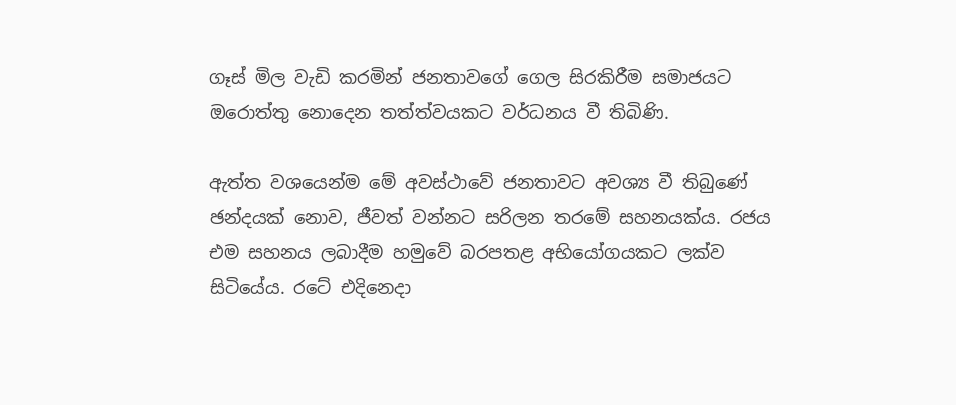ගෑස් මිල වැඩි කරමින් ජනතාවගේ ගෙල සිරකිරීම සමාජයට ඔරොත්තු නොදෙන තත්ත්වයකට වර්ධනය වී තිබිණි.

ඇත්ත වශයෙන්ම මේ අවස්ථාවේ ජනතාවට අවශ්‍ය වී තිබුණේ ඡන්දයක් නොව, ජීවත් වන්නට සරිලන තරමේ සහනයක්ය. රජය එම සහනය ලබාදීම හමුවේ බරපතළ අභියෝගයකට ලක්ව සිටියේය. රටේ එදිනෙදා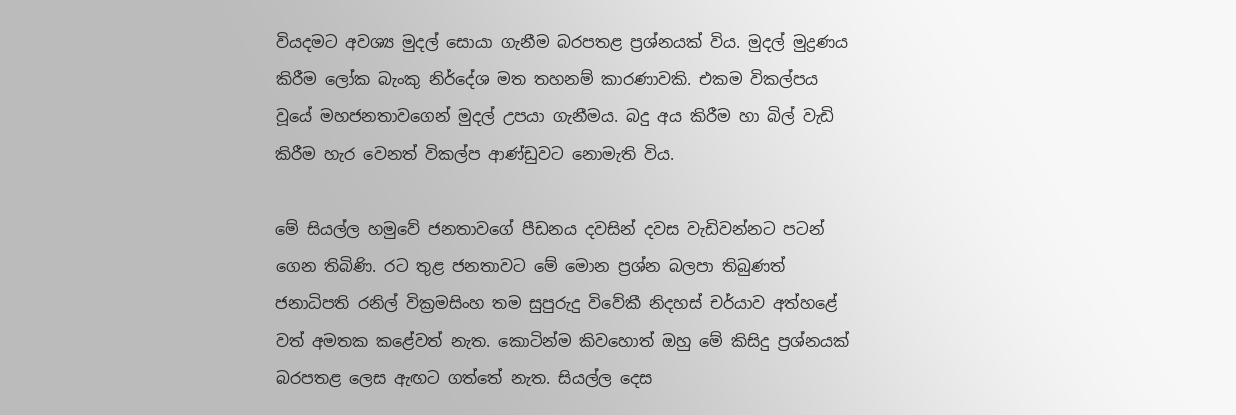වියදමට අවශ්‍ය මුදල් සොයා ගැනීම බරපතළ ප්‍රශ්නයක් විය. මුදල් මුද්‍රණය කිරීම ලෝක බැංකු නිර්දේශ මත තහනම් කාරණාවකි. එකම විකල්පය වූයේ මහජනතාවගෙන් මුදල් උපයා ගැනීමය. බදු අය කිරීම හා බිල් වැඩි කිරීම හැර වෙනත් විකල්ප ආණ්ඩුවට නොමැති විය.

මේ සියල්ල හමුවේ ජනතාවගේ පීඩනය දවසින් දවස වැඩිවන්නට පටන් ගෙන තිබිණි. රට තුළ ජනතාවට මේ මොන ප්‍රශ්න බලපා තිබුණත් ජනාධිපති රනිල් වික්‍රමසිංහ තම සුපුරුදු විවේකී නිදහස් චර්යාව අත්හළේ වත් අමතක කළේවත් නැත. කොටින්ම කිවහොත් ඔහු මේ කිසිදු ප්‍රශ්නයක් බරපතළ ලෙස ඇඟට ගත්තේ නැත. සියල්ල දෙස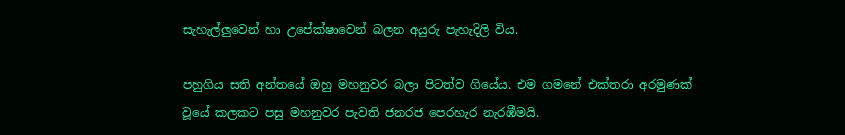සැහැල්ලුවෙන් හා උපේක්ෂාවෙන් බලන අයුරු පැහැදිලි විය.

පහුගිය සති අන්තයේ ඔහු මහනුවර බලා පිටත්ව ගියේය. එම ගමනේ එක්තරා අරමුණක් වූයේ කලකට පසු මහනුවර පැවති ජනරජ පෙරහැර නැරඹීමයි.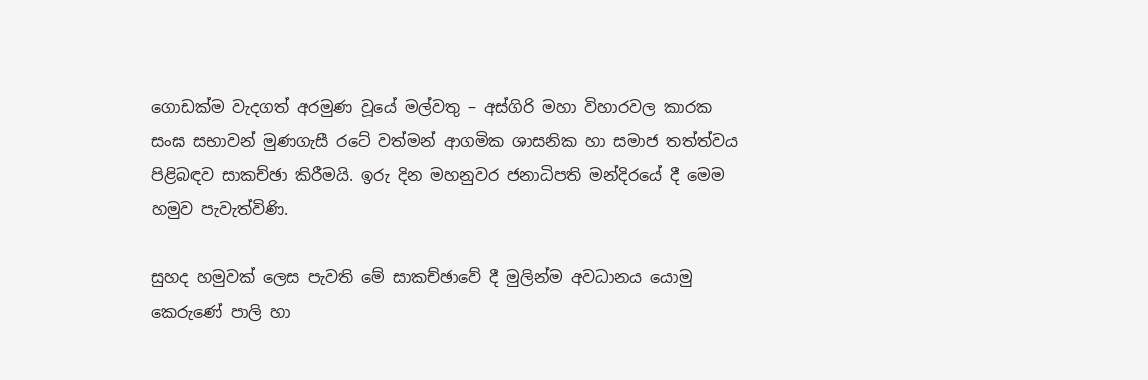ගොඩක්ම වැදගත් අරමුණ වූයේ මල්වතු – අස්ගිරි මහා විහාරවල කාරක සංඝ සභාවන් මුණගැසී රටේ වත්මන් ආගමික ශාසනික හා සමාජ තත්ත්වය පිළිබඳව සාකච්ඡා කිරීමයි. ඉරු දින මහනුවර ජනාධිපති මන්දිරයේ දී මෙම හමුව පැවැත්විණි.

සුහද හමුවක් ලෙස පැවති මේ සාකච්ඡාවේ දී මුලින්ම අවධානය යොමු කෙරුණේ පාලි හා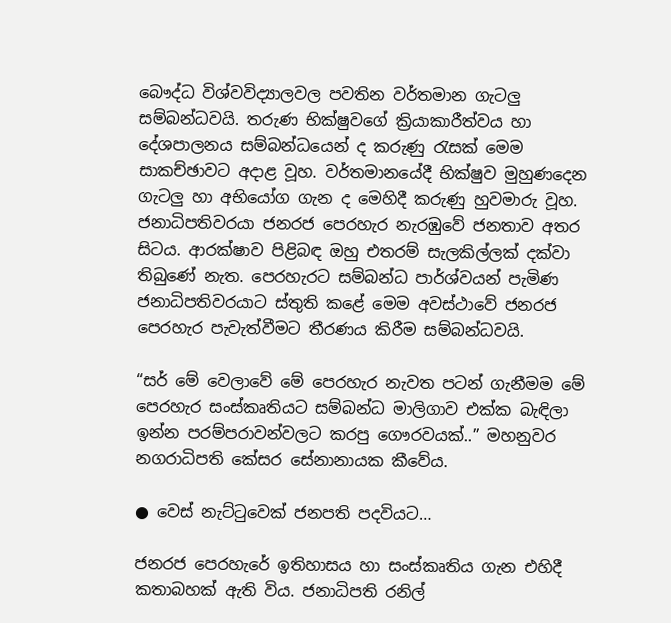බෞද්ධ විශ්වවිද්‍යාලවල පවතින වර්තමාන ගැටලු සම්බන්ධවයි. තරුණ භික්ෂුවගේ ක්‍රියාකාරීත්වය හා දේශපාලනය සම්බන්ධයෙන් ද කරුණු රැසක් මෙම සාකච්ඡාවට අදාළ වූහ. වර්තමානයේදී භික්ෂුව මුහුණදෙන ගැටලු හා අභියෝග ගැන ද මෙහිදී කරුණු හුවමාරු වූහ. ජනාධිපතිවරයා ජනරජ පෙරහැර නැරඹුවේ ජනතාව අතර සිටය. ආරක්ෂාව පිළිබඳ ඔහු එතරම් සැලකිල්ලක් දක්වා තිබුණේ නැත. පෙරහැරට සම්බන්ධ පාර්ශ්වයන් පැමිණ ජනාධිපතිවරයාට ස්තුති කළේ මෙම අවස්ථාවේ ජනරජ පෙරහැර පැවැත්වීමට තීරණය කිරීම සම්බන්ධවයි.

“සර් මේ වෙලාවේ මේ පෙරහැර නැවත පටන් ගැනීමම මේ පෙරහැර සංස්කෘතියට සම්බන්ධ මාලිගාව එක්ක බැඳිලා ඉන්න පරම්පරාවන්වලට කරපු ගෞරවයක්..” මහනුවර නගරාධිපති කේසර සේනානායක කීවේය.

● වෙස් නැට්ටුවෙක් ජනපති පදවියට…

ජනරජ පෙරහැරේ ඉතිහාසය හා සංස්කෘතිය ගැන එහිදී කතාබහක් ඇති විය. ජනාධිපති රනිල්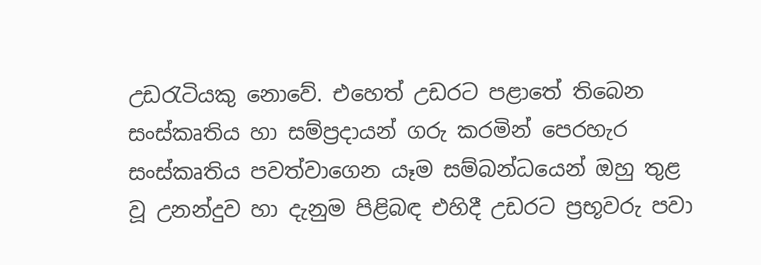උඩරැටියකු නොවේ. එහෙත් උඩරට පළාතේ තිබෙන සංස්කෘතිය හා සම්ප්‍රදායන් ගරු කරමින් පෙරහැර සංස්කෘතිය පවත්වාගෙන යෑම සම්බන්ධයෙන් ඔහු තුළ වූ උනන්දුව හා දැනුම පිළිබඳ එහිදී උඩරට ප්‍රභූවරු පවා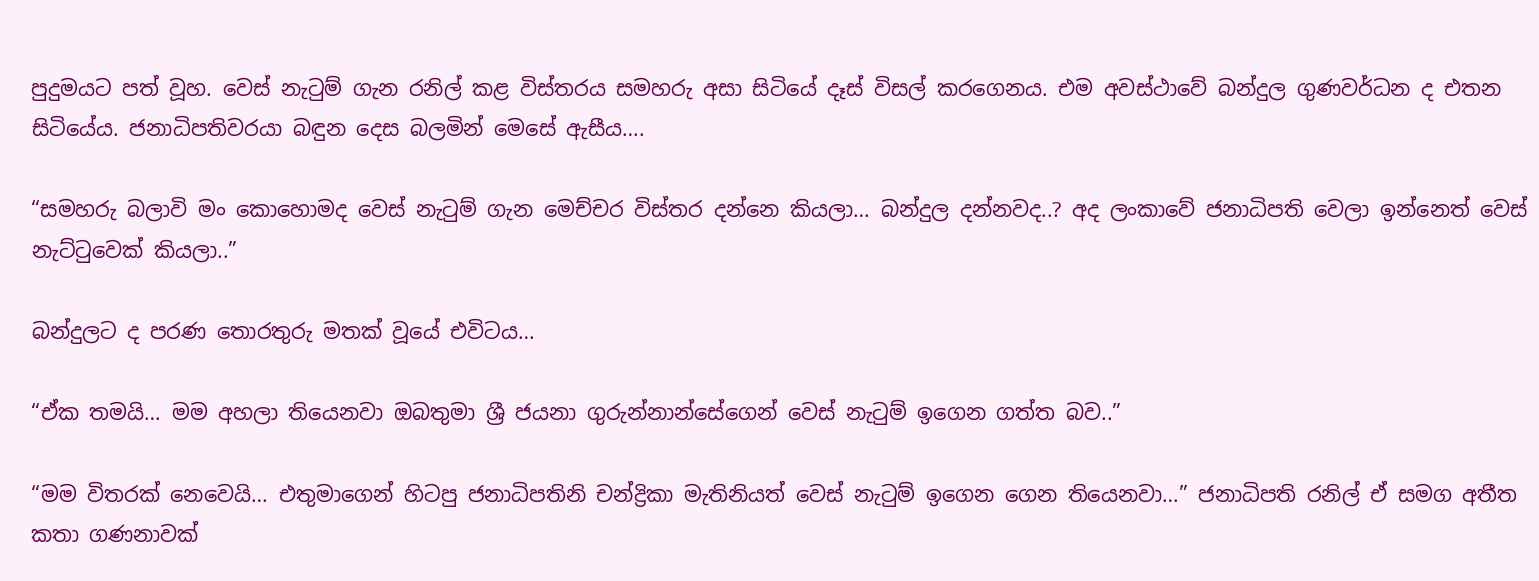පුදුමයට පත් වූහ. වෙස් නැටුම් ගැන රනිල් කළ විස්තරය සමහරු අසා සිටියේ දෑස් විසල් කරගෙනය. එම අවස්ථාවේ බන්දුල ගුණවර්ධන ද එතන සිටියේය. ජනාධිපතිවරයා බඳුන දෙස බලමින් මෙසේ ඇසීය….

“සමහරු බලාවි මං කොහොමද වෙස් නැටුම් ගැන මෙච්චර විස්තර දන්නෙ කියලා… බන්දුල දන්නවද..? අද ලංකාවේ ජනාධිපති වෙලා ඉන්නෙත් වෙස් නැට්ටුවෙක් කියලා..”

බන්දුලට ද පරණ තොරතුරු මතක් වූයේ එවිටය…

“ඒක තමයි… මම අහලා තියෙනවා ඔබතුමා ශ්‍රී ජයනා ගුරුන්නාන්සේගෙන් වෙස් නැටුම් ඉගෙන ගත්ත බව..”

“මම විතරක් නෙවෙයි… එතුමාගෙන් හිටපු ජනාධිපතිනි චන්ද්‍රිකා මැතිනියත් වෙස් නැටුම් ඉගෙන ගෙන තියෙනවා…” ජනාධිපති රනිල් ඒ සමග අතීත කතා ගණනාවක්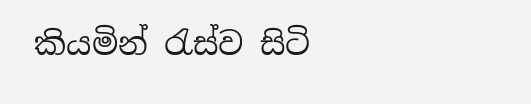කියමින් රැස්ව සිටි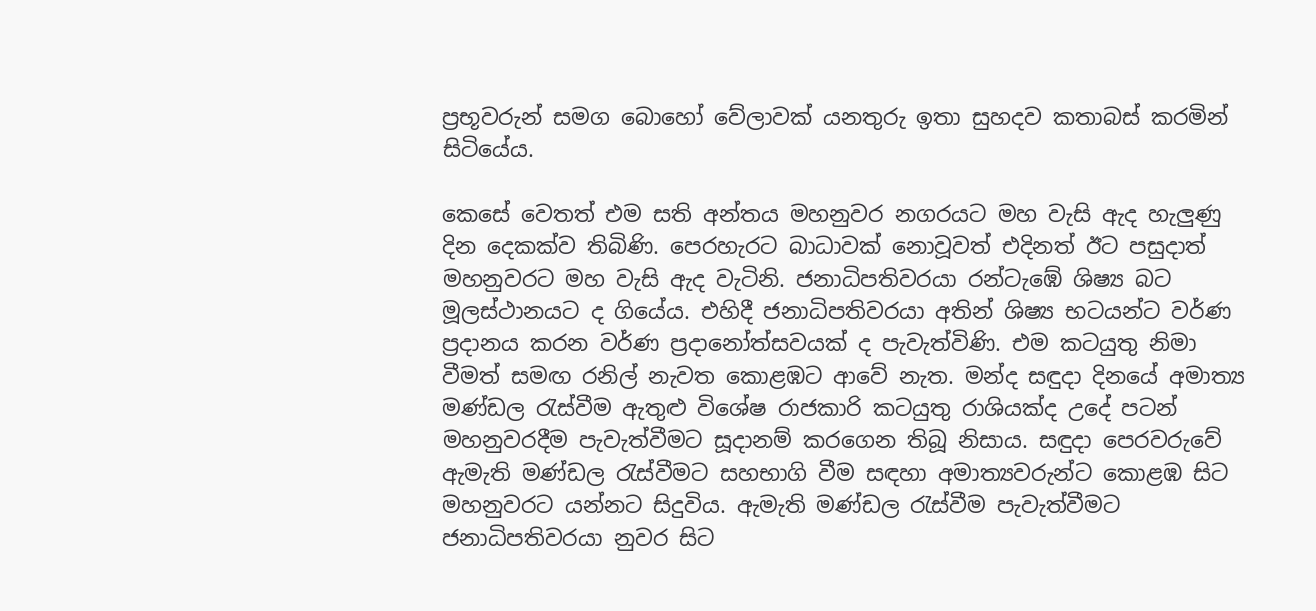ප්‍රභූවරුන් සමග බොහෝ වේලාවක් යනතුරු ඉතා සුහදව කතාබස් කරමින් සිටියේය.

කෙසේ වෙතත් එම සති අන්තය මහනුවර නගරයට මහ වැසි ඇද හැලුණු දින දෙකක්ව තිබිණි. පෙරහැරට බාධාවක් නොවූවත් එදිනත් ඊට පසුදාත් මහනුවරට මහ වැසි ඇද වැටිනි. ජනාධිපතිවරයා රන්ටැඹේ ශිෂ්‍ය බට මූලස්ථානයට ද ගියේය. එහිදී ජනාධිපතිවරයා අතින් ශිෂ්‍ය භටයන්ට වර්ණ ප්‍රදානය කරන වර්ණ ප්‍රදානෝත්සවයක් ද පැවැත්විණි. එම කටයුතු නිමා වීමත් සමඟ රනිල් නැවත කොළඹට ආවේ නැත. මන්ද සඳුදා දිනයේ අමාත්‍ය මණ්ඩල රැස්වීම ඇතුළු විශේෂ රාජකාරි කටයුතු රාශියක්ද උදේ පටන් මහනුවරදීම පැවැත්වීමට සූදානම් කරගෙන තිබූ නිසාය. සඳුදා පෙරවරුවේ ඇමැති මණ්ඩල රැස්වීමට සහභාගි වීම සඳහා අමාත්‍යවරුන්ට කොළඹ සිට මහනුවරට යන්නට සිදුවිය. ඇමැති මණ්ඩල රැස්වීම පැවැත්වීමට ජනාධිපතිවරයා නුවර සිට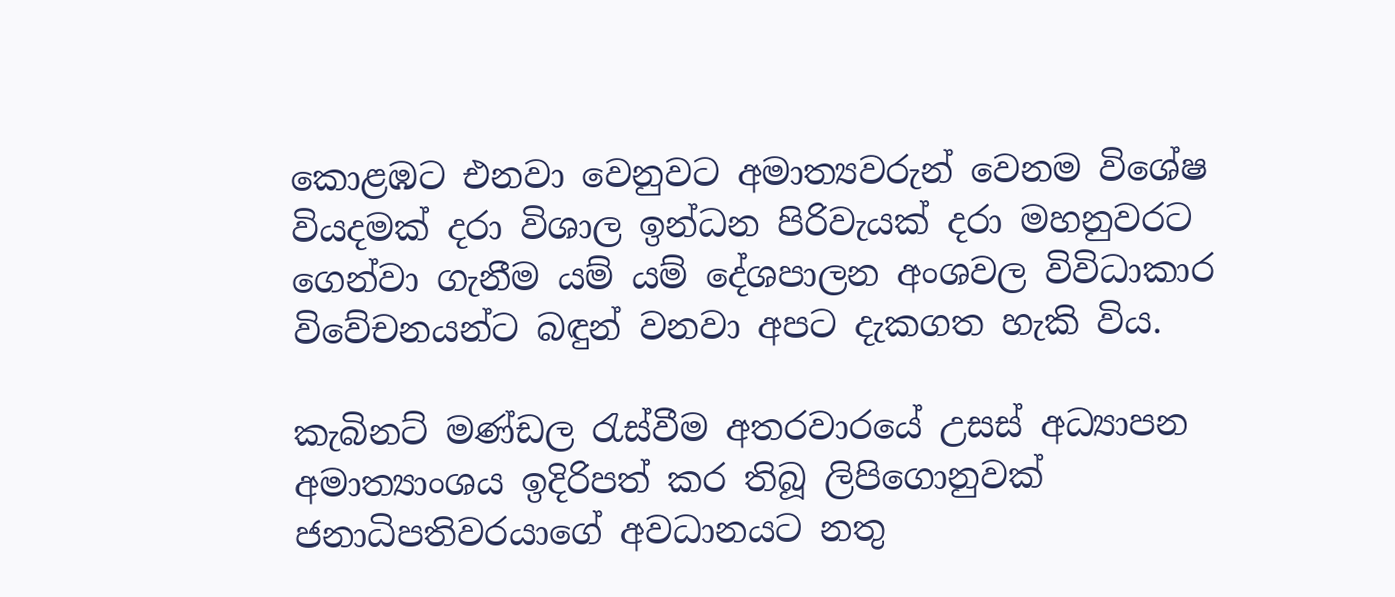කොළඹට එනවා වෙනුවට අමාත්‍යවරුන් වෙනම විශේෂ වියදමක් දරා විශාල ඉන්ධන පිරිවැයක් දරා මහනුවරට ගෙන්වා ගැනීම යම් යම් දේශපාලන අංශවල විවිධාකාර විවේචනයන්ට බඳුන් වනවා අපට දැකගත හැකි විය.

කැබිනට් මණ්ඩල රැස්වීම අතරවාරයේ උසස් අධ්‍යාපන අමාත්‍යාංශය ඉදිරිපත් කර තිබූ ලිපිගොනුවක් ජනාධිපතිවරයාගේ අවධානයට නතු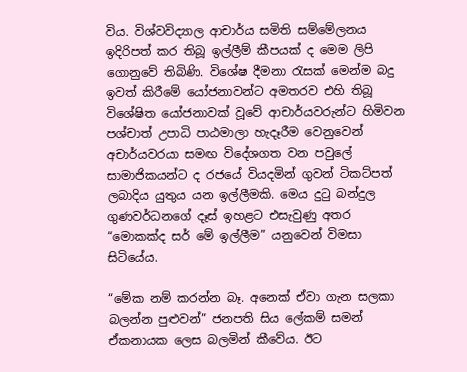විය. විශ්වවිද්‍යාල ආචාර්ය සමිති සම්මේලනය ඉදිරිපත් කර තිබූ ඉල්ලීම් කීපයක් ද මෙම ලිපි ගොනුවේ තිබිණි. විශේෂ දීමනා රැසක් මෙන්ම බදු ඉවත් කිරීමේ යෝජනාවන්ට අමතරව එහි තිබූ විශේෂිත යෝජනාවක් වූවේ ආචාර්යවරුන්ට හිමිවන පශ්චාත් උපාධි පාඨමාලා හැදෑරීම වෙනුවෙන් අචාර්යවරයා සමඟ විදේශගත වන පවුලේ සාමාජිකයන්ට ද රජයේ වියදමින් ගුවන් ටිකට්පත් ලබාදිය යුතුය යන ඉල්ලීමකි. මෙය දුටු බන්දුල ගුණවර්ධනගේ දෑස් ඉහළට එසැවුණු අතර “මොකක්ද සර් මේ ඉල්ලීම” යනුවෙන් විමසා සිටියේය.

“මේක නම් කරන්න බෑ. අනෙක් ඒවා ගැන සලකා බලන්න පුළුවන්” ජනපති සිය ලේකම් සමන් ඒකනායක ලෙස බලමින් කීවේය. ඊට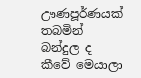ඌණපූර්ණයක් තබමින් බන්දුල ද කීවේ මෙයාලා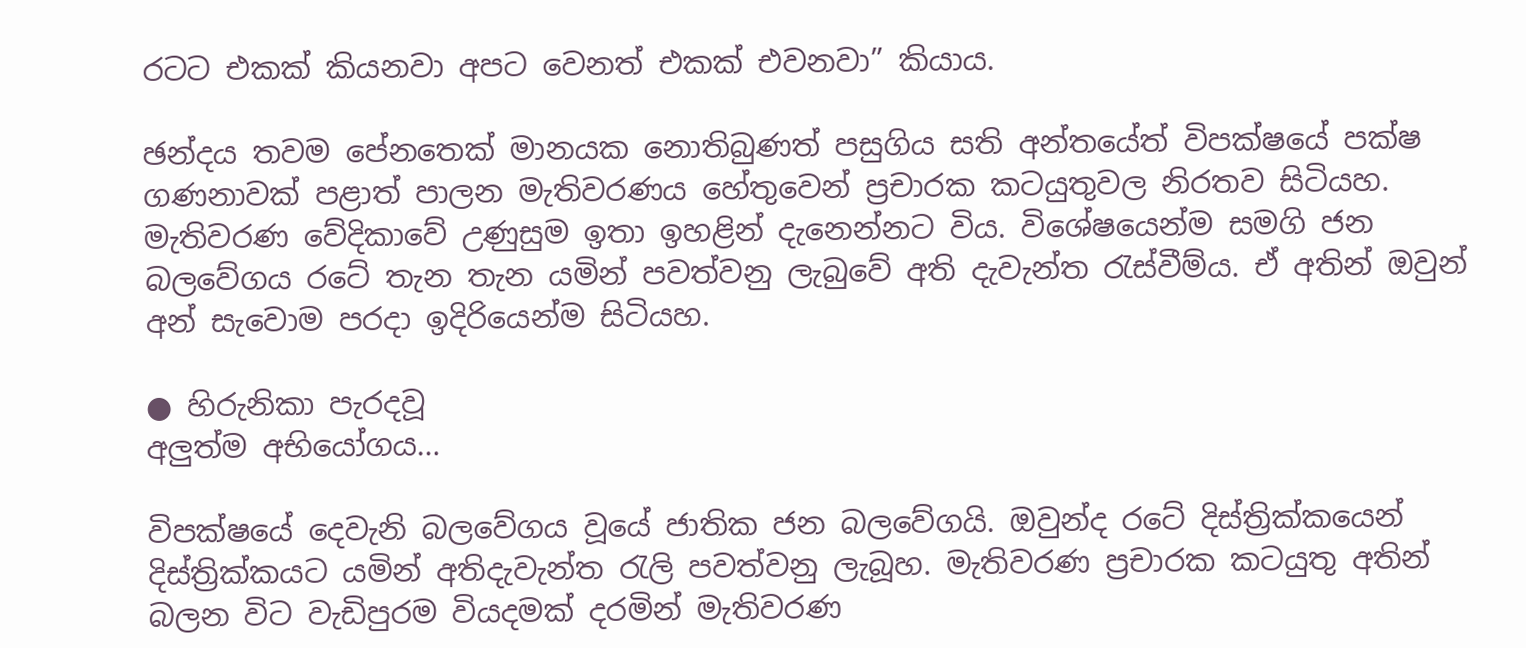රටට එකක් කියනවා අපට වෙනත් එකක් එවනවා” කියාය.

ඡන්දය තවම පේනතෙක් මානයක නොතිබුණත් පසුගිය සති අන්තයේත් විපක්ෂයේ පක්ෂ ගණනාවක් පළාත් පාලන මැතිවරණය හේතුවෙන් ප්‍රචාරක කටයුතුවල නිරතව සිටියහ. මැතිවරණ වේදිකාවේ උණුසුම ඉතා ඉහළින් දැනෙන්නට විය. විශේෂයෙන්ම සමගි ජන බලවේගය රටේ තැන තැන යමින් පවත්වනු ලැබුවේ අති දැවැන්ත රැස්වීම්ය. ඒ අතින් ඔවුන් අන් සැවොම පරදා ඉදිරියෙන්ම සිටියහ.

● හිරුනිකා පැරදවූ
අලුත්ම අභියෝගය…

විපක්ෂයේ දෙවැනි බලවේගය වූයේ ජාතික ජන බලවේගයි. ඔවුන්ද රටේ දිස්ත්‍රික්කයෙන් දිස්ත්‍රික්කයට යමින් අතිදැවැන්ත රැලි පවත්වනු ලැබූහ. මැතිවරණ ප්‍රචාරක කටයුතු අතින් බලන විට වැඩිපුරම වියදමක් දරමින් මැතිවරණ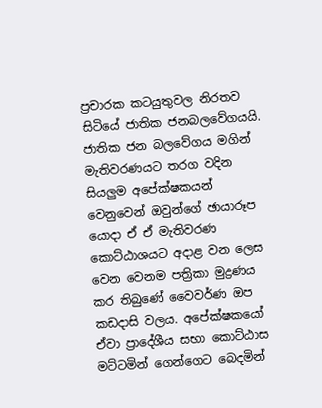ප්‍රචාරක කටයුතුවල නිරතව සිටියේ ජාතික ජනබලවේගයයි. ජාතික ජන බලවේගය මගින් මැතිවරණයට තරග වදින සියලුම අපේක්ෂකයන් වෙනුවෙන් ඔවුන්ගේ ඡායාරූප යොදා ඒ ඒ මැතිවරණ කොට්ඨාශයට අදාළ වන ලෙස වෙන වෙනම පත්‍රිකා මුද්‍රණය කර තිබුණේ වෛවර්ණ ඔප කඩදාසි වලය. අපේක්ෂකයෝ ඒවා ප්‍රාදේශීය සභා කොට්ඨාස මට්ටමින් ගෙන්ගෙට බෙදමින්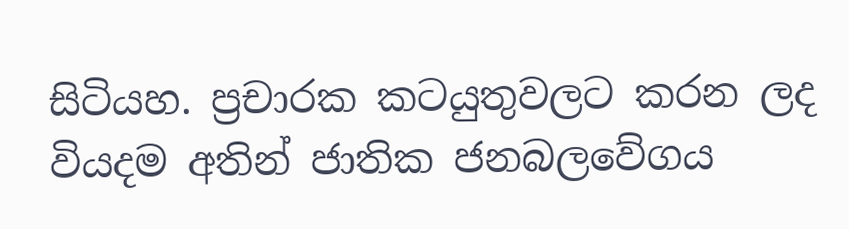සිටියහ. ප්‍රචාරක කටයුතුවලට කරන ලද වියදම අතින් ජාතික ජනබලවේගය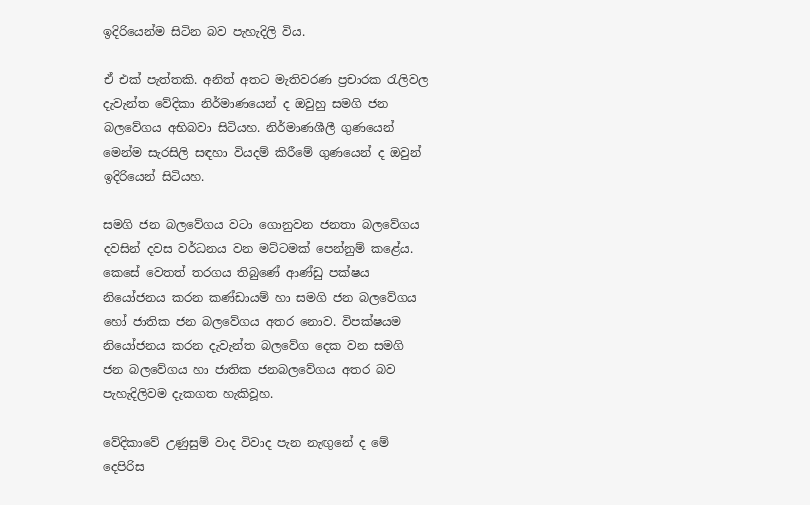ඉදිරියෙන්ම සිටින බව පැහැදිලි විය.

ඒ එක් පැත්තකි. අනිත් අතට මැතිවරණ ප්‍රචාරක රැලිවල දැවැන්ත වේදිකා නිර්මාණයෙන් ද ඔවුහු සමගි ජන බලවේගය අභිබවා සිටියහ. නිර්මාණශීලී ගුණයෙන් මෙන්ම සැරසිලි සඳහා වියදම් කිරීමේ ගුණයෙන් ද ඔවුන් ඉදිරියෙන් සිටියහ.

සමගි ජන බලවේගය වටා ගොනුවන ජනතා බලවේගය දවසින් දවස වර්ධනය වන මට්ටමක් පෙන්නුම් කළේය. කෙසේ වෙතත් තරගය තිබුණේ ආණ්ඩු පක්ෂය නියෝජනය කරන කණ්ඩායම් හා සමගි ජන බලවේගය හෝ ජාතික ජන බලවේගය අතර නොව. විපක්ෂයම නියෝජනය කරන දැවැන්ත බලවේග දෙක වන සමගි ජන බලවේගය හා ජාතික ජනබලවේගය අතර බව පැහැදිලිවම දැකගත හැකිවූහ.

වේදිකාවේ උණුසුම් වාද විවාද පැන නැඟුනේ ද මේ දෙපිරිස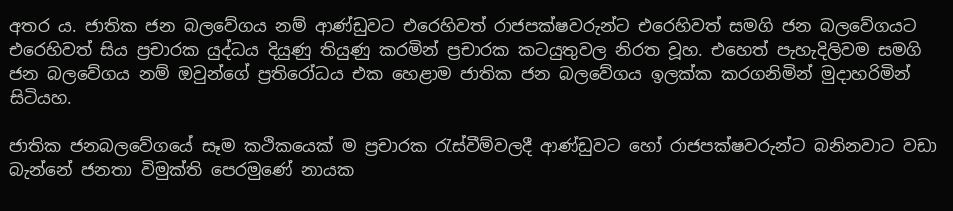අතර ය. ජාතික ජන බලවේගය නම් ආණ්ඩුවට එරෙහිවත් රාජපක්ෂවරුන්ට එරෙහිවත් සමගි ජන බලවේගයට එරෙහිවත් සිය ප්‍රචාරක යුද්ධය දියුණු තියුණු කරමින් ප්‍රචාරක කටයුතුවල නිරත වූහ. එහෙත් පැහැදිලිවම සමගි ජන බලවේගය නම් ඔවුන්ගේ ප්‍රතිරෝධය එක හෙළාම ජාතික ජන බලවේගය ඉලක්ක කරගනිමින් මුදාහරිමින් සිටියහ.

ජාතික ජනබලවේගයේ සෑම කථිකයෙක් ම ප්‍රචාරක රැස්වීම්වලදී ආණ්ඩුවට හෝ රාජපක්ෂවරුන්ට බනිනවාට වඩා බැන්නේ ජනතා විමුක්ති පෙරමුණේ නායක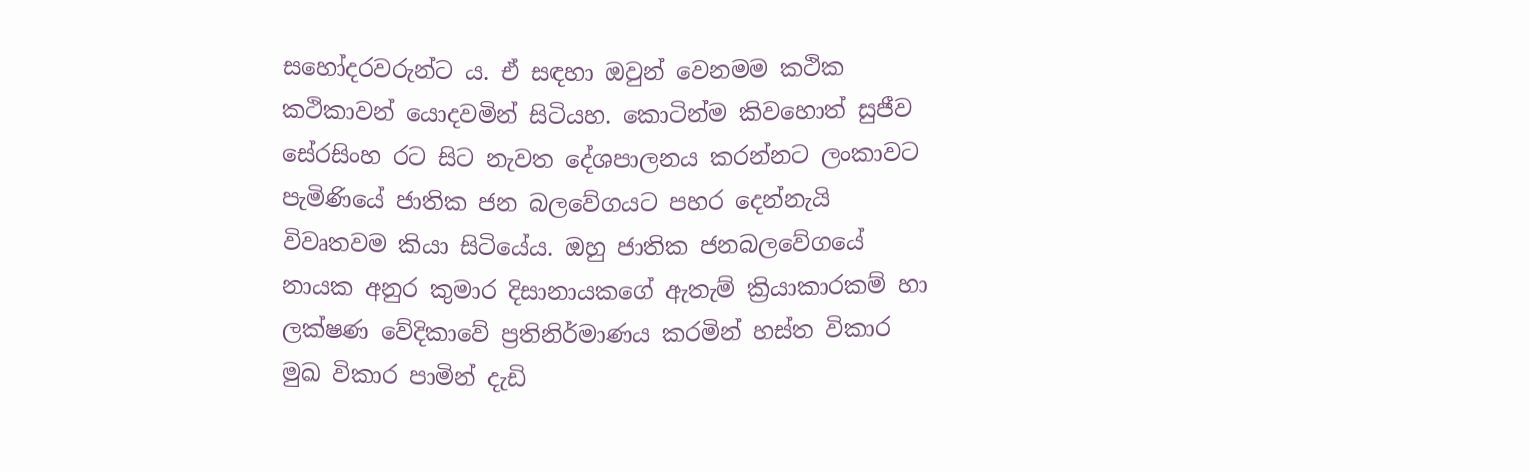සහෝදරවරුන්ට ය. ඒ සඳහා ඔවුන් වෙනමම කථික කථිකාවන් යොදවමින් සිටියහ. කොටින්ම කිවහොත් සුජීව සේරසිංහ රට සිට නැවත දේශපාලනය කරන්නට ලංකාවට පැමිණියේ ජාතික ජන බලවේගයට පහර දෙන්නැයි විවෘතවම කියා සිටියේය. ඔහු ජාතික ජනබලවේගයේ නායක අනුර කුමාර දිසානායකගේ ඇතැම් ක්‍රියාකාරකම් හා ලක්ෂණ වේදිකාවේ ප්‍රතිනිර්මාණය කරමින් හස්ත විකාර මුඛ විකාර පාමින් දැඩි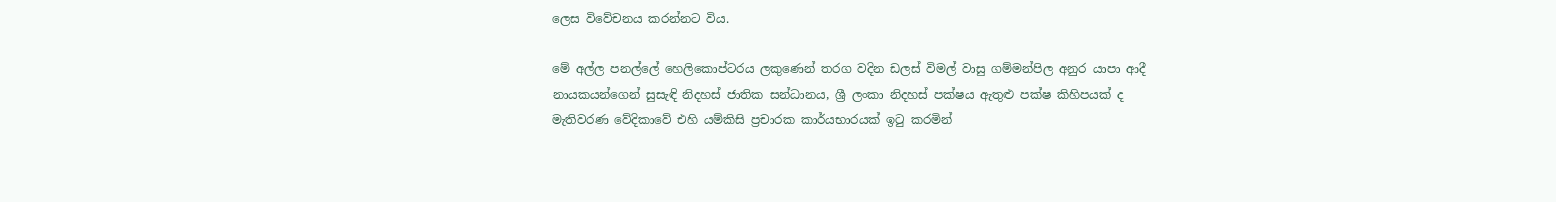ලෙස විවේචනය කරන්නට විය.

මේ අල්ල පනල්ලේ හෙලිකොප්ටරය ලකුණෙන් තරග වදින ඩලස් විමල් වාසු ගම්මන්පිල අනුර යාපා ආදී නායකයන්ගෙන් සුසැඳි නිදහස් ජාතික සන්ධානය, ශ්‍රී ලංකා නිදහස් පක්ෂය ඇතුළු පක්ෂ කිහිපයක් ද මැතිවරණ වේදිකාවේ එහි යම්කිසි ප්‍රචාරක කාර්යභාරයක් ඉටු කරමින්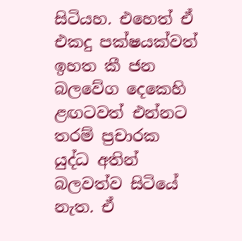සිටියහ. එහෙත් ඒ එකදු පක්ෂයක්වත් ඉහත කී ජන බලවේග දෙකෙහි ළඟටවත් එන්නට තරම් ප්‍රචාරක යුද්ධ අතින් බලවත්ව සිටියේ නැත. ඒ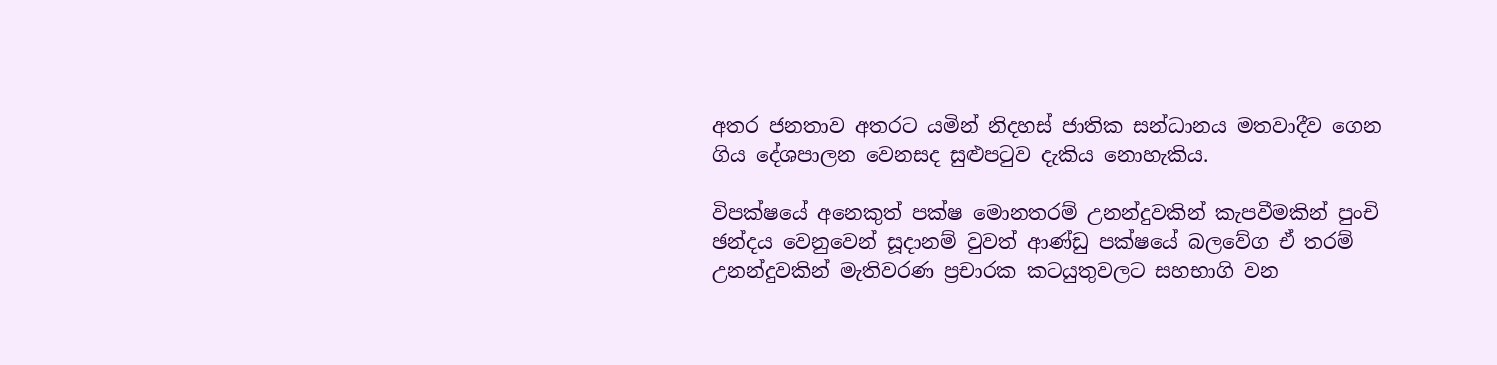අතර ජනතාව අතරට යමින් නිදහස් ජාතික සන්ධානය මතවාදීව ගෙන ගිය දේශපාලන වෙනසද සුළුපටුව දැකිය නොහැකිය.

විපක්ෂයේ අනෙකුත් පක්ෂ මොනතරම් උනන්දුවකින් කැපවීමකින් පුංචි ඡන්දය වෙනුවෙන් සූදානම් වුවත් ආණ්ඩු පක්ෂයේ බලවේග ඒ තරම් උනන්දුවකින් මැතිවරණ ප්‍රචාරක කටයුතුවලට සහභාගි වන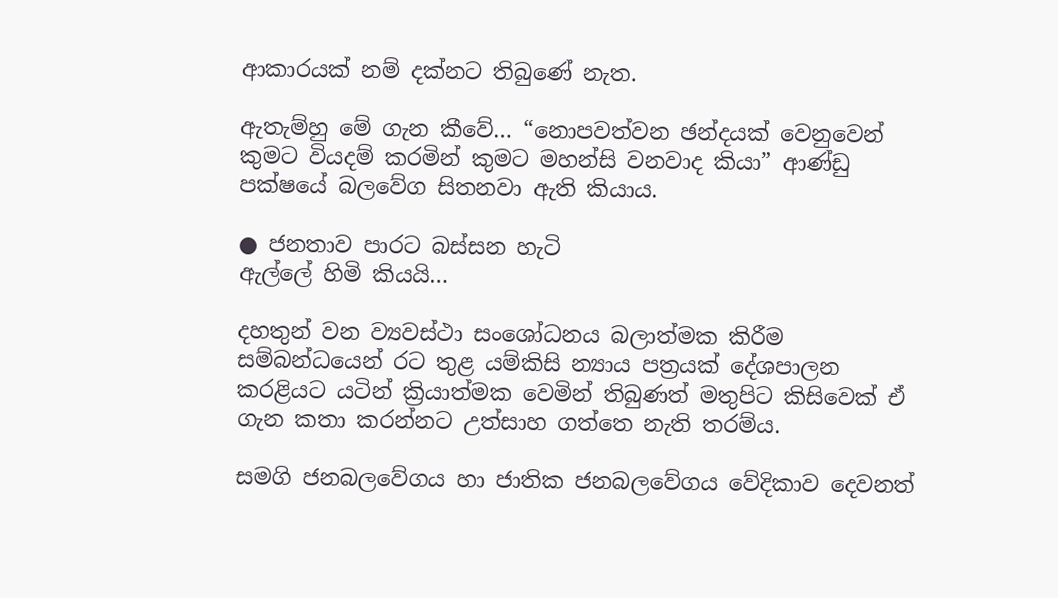ආකාරයක් නම් දක්නට තිබුණේ නැත.

ඇතැම්හු මේ ගැන කීවේ… “නොපවත්වන ඡන්දයක් වෙනුවෙන් කුමට වියදම් කරමින් කුමට මහන්සි වනවාද කියා” ආණ්ඩු පක්ෂයේ බලවේග සිතනවා ඇති කියාය.

● ජනතාව පාරට බස්සන හැටි
ඇල්ලේ හිමි කියයි…

දහතුන් වන ව්‍යවස්ථා සංශෝධනය බලාත්මක කිරීම සම්බන්ධයෙන් රට තුළ යම්කිසි න්‍යාය පත්‍රයක් දේශපාලන කරළියට යටින් ක්‍රියාත්මක වෙමින් තිබුණත් මතුපිට කිසිවෙක් ඒ ගැන කතා කරන්නට උත්සාහ ගත්තෙ නැති තරම්ය.

සමගි ජනබලවේගය හා ජාතික ජනබලවේගය වේදිකාව දෙවනත්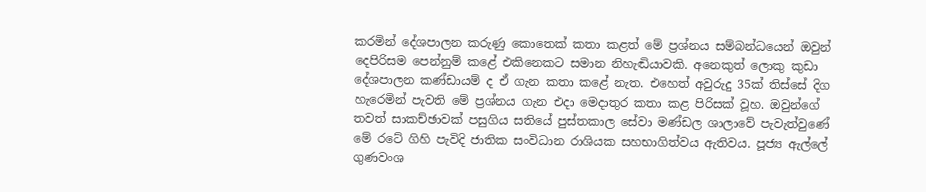කරමින් දේශපාලන කරුණු කොතෙක් කතා කළත් මේ ප්‍රශ්නය සම්බන්ධයෙන් ඔවුන් දෙපිරිසම පෙන්නුම් කළේ එකිනෙකට සමාන නිහැඬියාවකි. අනෙකුත් ලොකු කුඩා දේශපාලන කණ්ඩායම් ද ඒ ගැන කතා කළේ නැත. එහෙත් අවුරුදු 35ක් තිස්සේ දිග හැරෙමින් පැවති මේ ප්‍රශ්නය ගැන එදා මෙදාතුර කතා කළ පිරිසක් වූහ. ඔවුන්ගේ තවත් සාකච්ඡාවක් පසුගිය සතියේ පුස්තකාල සේවා මණ්ඩල ශාලාවේ පැවැත්වුණේ මේ රටේ ගිහි පැවිදි ජාතික සංවිධාන රාශියක සහභාගිත්වය ඇතිවය. පූජ්‍ය ඇල්ලේ ගුණවංශ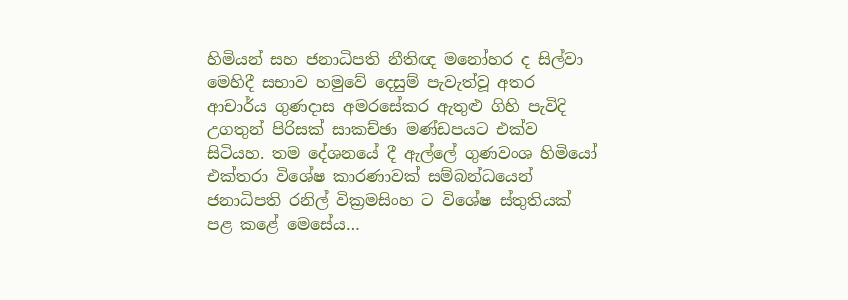හිමියන් සහ ජනාධිපති නීතිඥ මනෝහර ද සිල්වා මෙහිදී සභාව හමුවේ දෙසුම් පැවැත්වූ අතර ආචාර්ය ගුණදාස අමරසේකර ඇතුළු ගිහි පැවිදි උගතුන් පිරිසක් සාකච්ඡා මණ්ඩපයට එක්ව සිටියහ. තම දේශනයේ දී ඇල්ලේ ගුණවංශ හිමියෝ එක්තරා විශේෂ කාරණාවක් සම්බන්ධයෙන් ජනාධිපති රනිල් වික්‍රමසිංහ ට විශේෂ ස්තුතියක් පළ කළේ මෙසේය…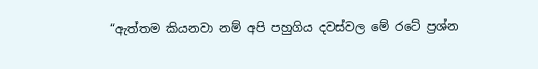“ඇත්තම කියනවා නම් අපි පහුගිය දවස්වල මේ රටේ ප්‍රශ්න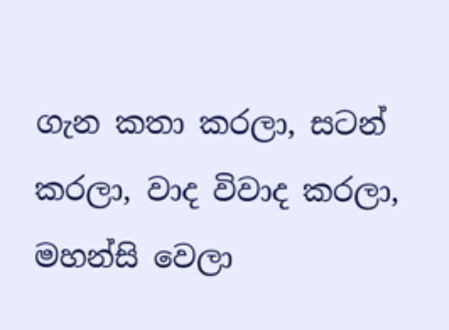ගැන කතා කරලා, සටන් කරලා, වාද විවාද කරලා, මහන්සි වෙලා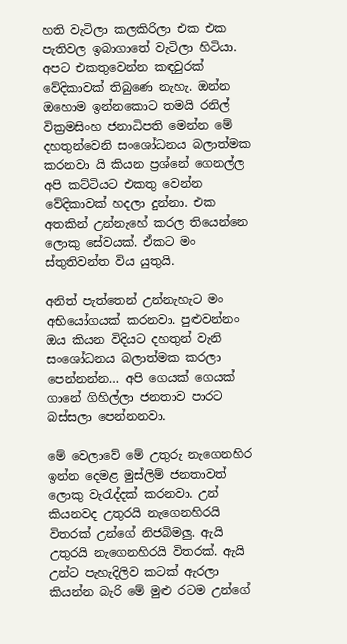හති වැටිලා කලකිරිලා එක එක පැතිවල ඉබාගාතේ වැටිලා හිටියා. අපට එකතුවෙන්න කඳවුරක් වේදිකාවක් තිබුණෙ නැහැ. ඔන්න ඔහොම ඉන්නකොට තමයි රනිල් වික්‍රමසිංහ ජනාධිපති මෙන්න මේ දහතුන්වෙනි සංශෝධනය බලාත්මක කරනවා යි කියන ප්‍රශ්නේ ගෙනල්ල අපි කට්ටියට එකතු වෙන්න වේදිකාවක් හදලා දුන්නා. එක අතකින් උන්නැහේ කරල තියෙන්නෙ ලොකු සේවයක්. ඒකට මං ස්තුතිවන්ත විය යුතුයි.

අනිත් පැත්තෙන් උන්නැහැට මං අභියෝගයක් කරනවා. පුළුවන්නං ඔය කියන විදියට දහතුන් වැනි සංශෝධනය බලාත්මක කරලා පෙන්නන්න… අපි ගෙයක් ගෙයක් ගානේ ගිහිල්ලා ජනතාව පාරට බස්සලා පෙන්නනවා.

මේ වෙලාවේ මේ උතුරු නැගෙනහිර ඉන්න දෙමළ මුස්ලිම් ජනතාවත් ලොකු වැරැද්දක් කරනවා. උන් කියනවද උතුරයි නැගෙනහිරයි විතරක් උන්ගේ නිජබිමලු. ඇයි උතුරයි නැගෙනහිරයි විතරක්. ඇයි උන්ට පැහැදිලිව කටක් ඇරලා කියන්න බැරි මේ මුළු රටම උන්ගේ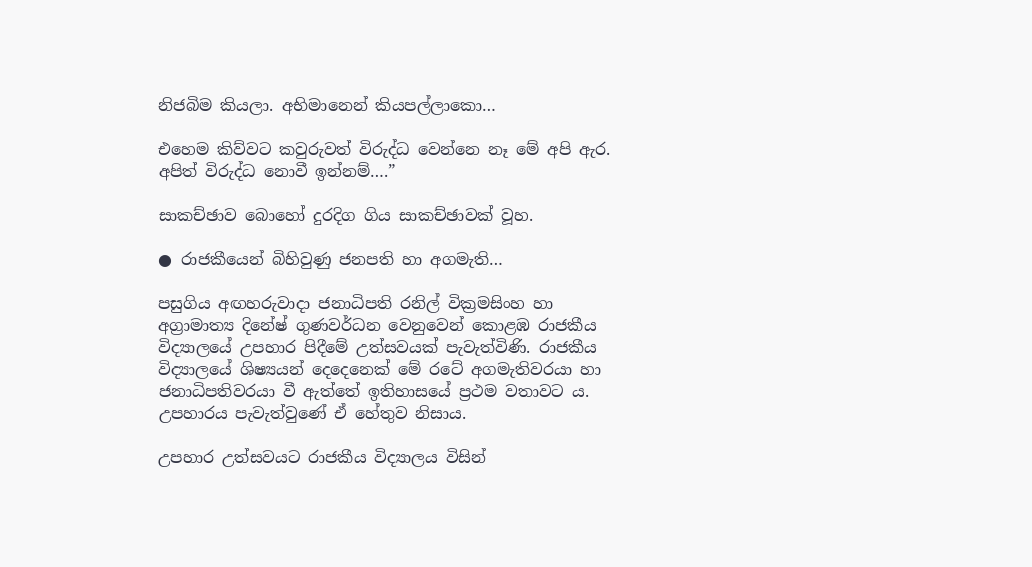නිජබිම කියලා. අභිමානෙන් කියපල්ලාකො…

එහෙම කිව්වට කවුරුවත් විරුද්ධ වෙන්නෙ නෑ මේ අපි ඇර. අපිත් විරුද්ධ නොවී ඉන්නම්….”

සාකච්ඡාව බොහෝ දුරදිග ගිය සාකච්ඡාවක් වූහ.

● රාජකීයෙන් බිහිවුණු ජනපති හා අගමැති…

පසුගිය අඟහරුවාදා ජනාධිපති රනිල් වික්‍රමසිංහ හා අග්‍රාමාත්‍ය දිනේෂ් ගුණවර්ධන වෙනුවෙන් කොළඹ රාජකීය විද්‍යාලයේ උපහාර පිදීමේ උත්සවයක් පැවැත්විණි. රාජකීය විද්‍යාලයේ ශිෂ්‍යයන් දෙදෙනෙක් මේ රටේ අගමැතිවරයා හා ජනාධිපතිවරයා වී ඇත්තේ ඉතිහාසයේ ප්‍රථම වතාවට ය. උපහාරය පැවැත්වුණේ ඒ හේතුව නිසාය.

උපහාර උත්සවයට රාජකීය විද්‍යාලය විසින්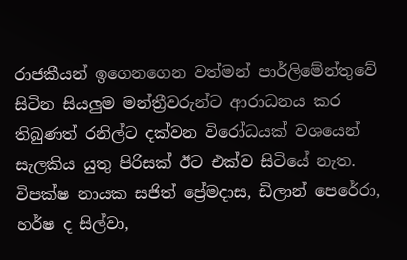රාජකීයන් ඉගෙනගෙන වත්මන් පාර්ලිමේන්තුවේ සිටින සියලුම මන්ත්‍රීවරුන්ට ආරාධනය කර තිබුණත් රනිල්ට දක්වන විරෝධයක් වශයෙන් සැලකිය යුතු පිරිසක් ඊට එක්ව සිටියේ නැත. විපක්ෂ නායක සජිත් ප්‍රේමදාස, ඩිලාන් පෙරේරා, හර්ෂ ද සිල්වා,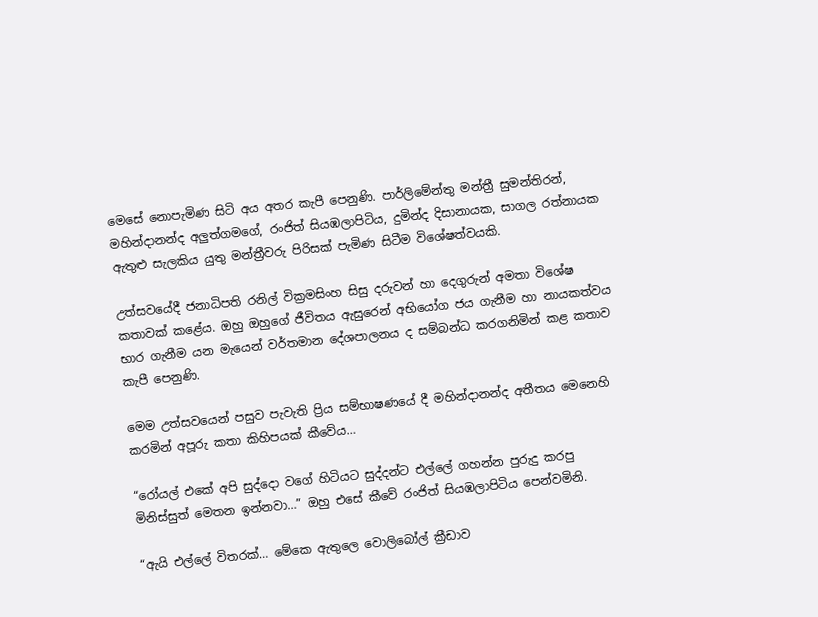මෙසේ නොපැමිණ සිටි අය අතර කැපී පෙනුණි. පාර්ලිමේන්තු මන්ත්‍රී සුමන්තිරන්, මහින්දානන්ද අලුත්ගමගේ, රංජිත් සියඹලාපිටිය, දුමින්ද දිසානායක, සාගල රත්නායක ඇතුළු සැලකිය යුතු මන්ත්‍රීවරු පිරිසක් පැමිණ සිටීම විශේෂත්වයකි.

උත්සවයේදී ජනාධිපති රනිල් වික්‍රමසිංහ සිසු දරුවන් හා දෙගුරුන් අමතා විශේෂ කතාවක් කළේය. ඔහු ඔහුගේ ජීවිතය ඇසුරෙන් අභියෝග ජය ගැනීම හා නායකත්වය භාර ගැනීම යන මැයෙන් වර්තමාන දේශපාලනය ද සම්බන්ධ කරගනිමින් කළ කතාව කැපී පෙනුණි.

මෙම උත්සවයෙන් පසුව පැවැති ප්‍රිය සම්භාෂණයේ දී මහින්දානන්ද අතීතය මෙනෙහි කරමින් අපූරු කතා කිහිපයක් කීවේය…

“රෝයල් එකේ අපි සුද්දො වගේ හිටියට සුද්දන්ට එල්ලේ ගහන්න පුරුදු කරපු මිනිස්සුත් මෙතන ඉන්නවා…” ඔහු එසේ කීවේ රංජිත් සියඹලාපිටිය පෙන්වමිනි.

“ඇයි එල්ලේ විතරක්… මේකෙ ඇතුලෙ වොලිබෝල් ක්‍රීඩාව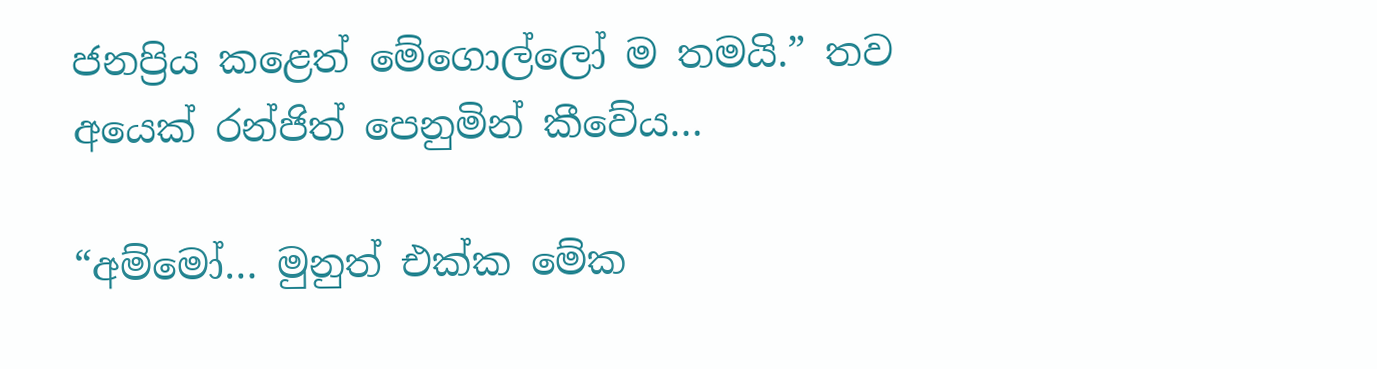ජනප්‍රිය කළෙත් මේගොල්ලෝ ම තමයි.” තව අයෙක් රන්ජිත් පෙනුමින් කීවේය…

“අම්මෝ… මුනුත් එක්ක මේක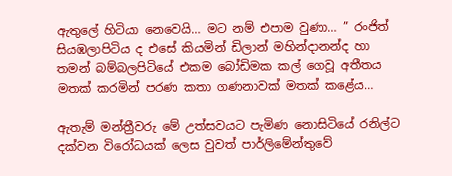ඇතුලේ හිටියා නෙවෙයි… මට නම් එපාම වුණා… ” රංජිත් සියඹලාපිටිය ද එසේ කියමින් ඩිලාන් මහින්දානන්ද හා තමන් බම්බලපිටියේ එකම බෝඩිමක කල් ගෙවූ අතීතය මතක් කරමින් පරණ කතා ගණනාවක් මතක් කළේය…

ඇතැම් මන්ත්‍රීවරු මේ උත්සවයට පැමිණ නොසිටියේ රනිල්ට දක්වන විරෝධයක් ලෙස වුවත් පාර්ලිමේන්තුවේ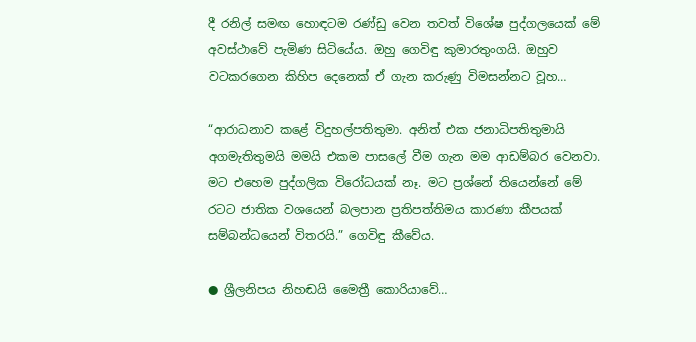දී රනිල් සමඟ හොඳටම රණ්ඩු වෙන තවත් විශේෂ පුද්ගලයෙක් මේ අවස්ථාවේ පැමිණ සිටියේය. ඔහු ගෙවිඳු කුමාරතුංගයි. ඔහුව වටකරගෙන කිහිප දෙනෙක් ඒ ගැන කරුණු විමසන්නට වූහ…

“ආරාධනාව කළේ විදුහල්පතිතුමා. අනිත් එක ජනාධිපතිතුමායි අගමැතිතුමයි මමයි එකම පාසලේ වීම ගැන මම ආඩම්බර වෙනවා. මට එහෙම පුද්ගලික විරෝධයක් නෑ. මට ප්‍රශ්නේ තියෙන්නේ මේ රටට ජාතික වශයෙන් බලපාන ප්‍රතිපත්තිමය කාරණා කීපයක් සම්බන්ධයෙන් විතරයි.” ගෙවිඳු කීවේය.

● ශ්‍රීලනිපය නිහඬයි මෛත්‍රී කොරියාවේ…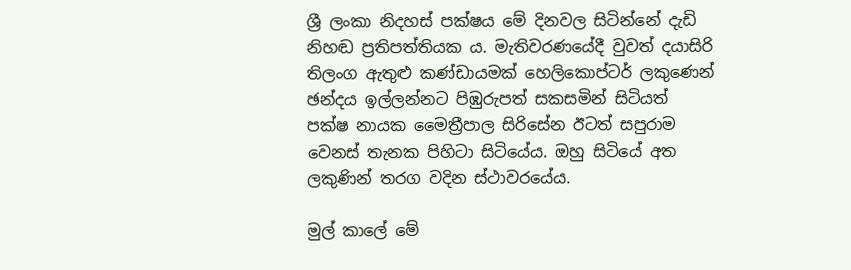ශ්‍රී ලංකා නිදහස් පක්ෂය මේ දිනවල සිටින්නේ දැඩි නිහඬ ප්‍රතිපත්තියක ය. මැතිවරණයේදී වුවත් දයාසිරි තිලංග ඇතුළු කණ්ඩායමක් හෙලිකොප්ටර් ලකුණෙන් ඡන්දය ඉල්ලන්නට පිඹුරුපත් සකසමින් සිටියත් පක්ෂ නායක මෛත්‍රීපාල සිරිසේන ඊටත් සපුරාම වෙනස් තැනක පිහිටා සිටියේය. ඔහු සිටියේ අත ලකුණින් තරග වදින ස්ථාවරයේය.

මුල් කාලේ මේ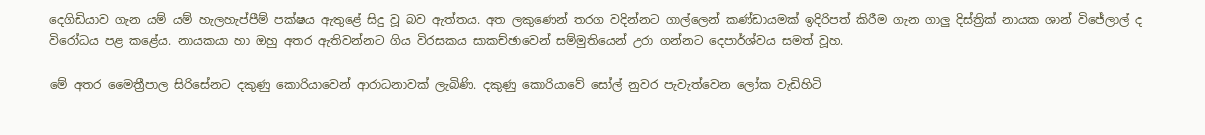දෙගිඩියාව ගැන යම් යම් හැලහැප්පීම් පක්ෂය ඇතුළේ සිදු වූ බව ඇත්තය. අත ලකුණෙන් තරග වදින්නට ගාල්ලෙන් කණ්ඩායමක් ඉදිරිපත් කිරීම ගැන ගාලු දිස්ත්‍රික් නායක ශාන් විජේලාල් ද විරෝධය පළ කළේය. නායකයා හා ඔහු අතර ඇතිවන්නට ගිය විරසකය සාකච්ඡාවෙන් සම්මුතියෙන් උරා ගන්නට දෙපාර්ශ්වය සමත් වූහ.

මේ අතර මෛත්‍රීපාල සිරිසේනට දකුණු කොරියාවෙන් ආරාධනාවක් ලැබිණි. දකුණු කොරියාවේ සෝල් නුවර පැවැත්වෙන ලෝක වැඩිහිටි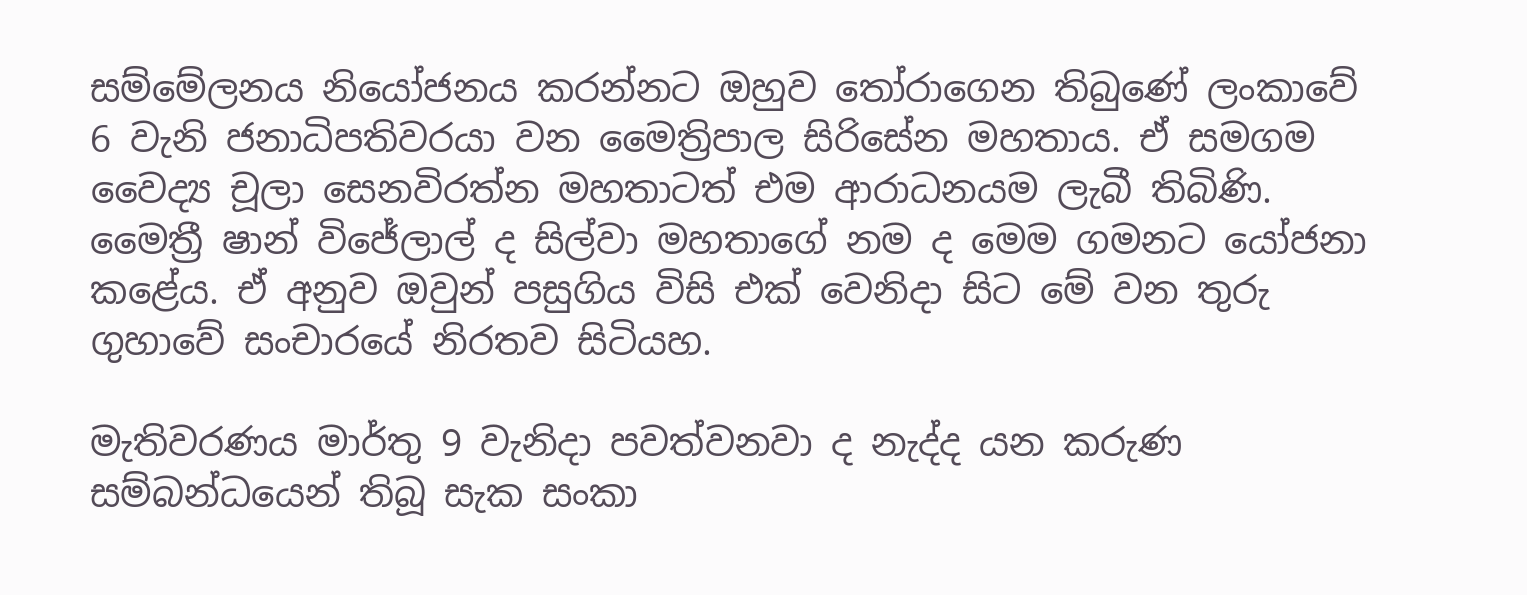සම්මේලනය නියෝජනය කරන්නට ඔහුව තෝරාගෙන තිබුණේ ලංකාවේ 6 වැනි ජනාධිපතිවරයා වන මෛත්‍රිපාල සිරිසේන මහතාය. ඒ සමගම වෛද්‍ය චූලා සෙනවිරත්න මහතාටත් එම ආරාධනයම ලැබී තිබිණි. මෛත්‍රී ෂාන් විජේලාල් ද සිල්වා මහතාගේ නම ද මෙම ගමනට යෝජනා කළේය. ඒ අනුව ඔවුන් පසුගිය විසි එක් වෙනිදා සිට මේ වන තුරු ගුහාවේ සංචාරයේ නිරතව සිටියහ.

මැතිවරණය මාර්තු 9 වැනිදා පවත්වනවා ද නැද්ද යන කරුණ සම්බන්ධයෙන් තිබූ සැක සංකා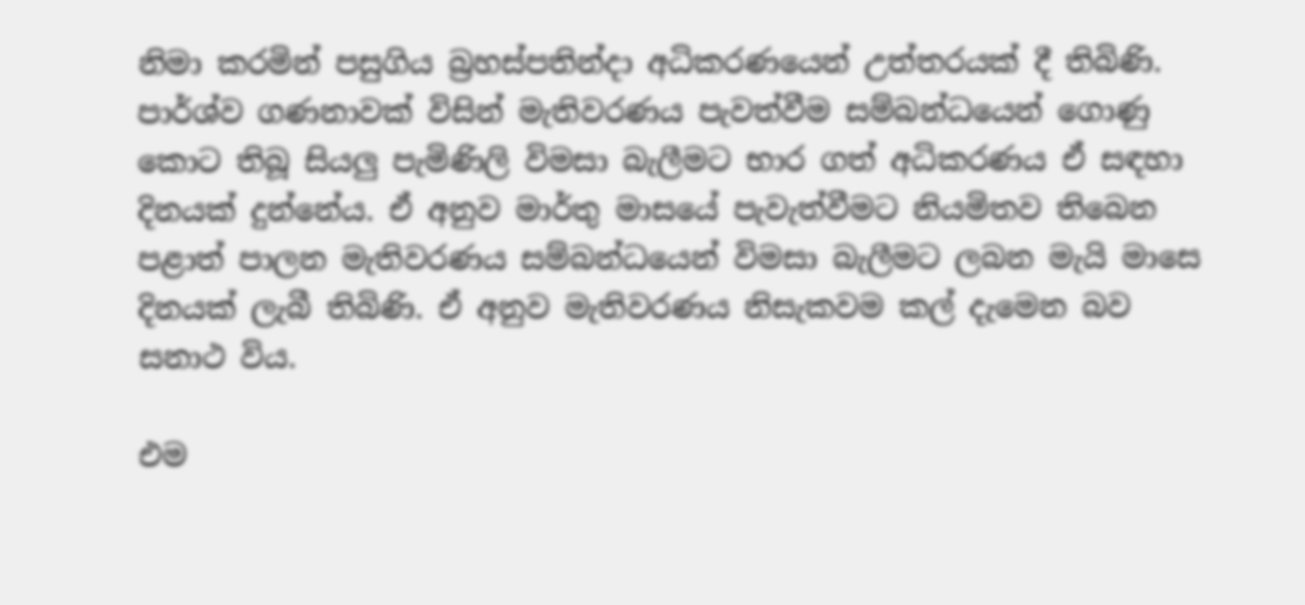නිමා කරමින් පසුගිය බ්‍රහස්පතින්දා අධිකරණයෙන් උත්තරයක් දී තිබිණි. පාර්ශ්ව ගණනාවක් විසින් මැතිවරණය පැවත්වීම සම්බන්ධයෙන් ගොණු කොට තිබූ සියලු පැමිණිලි විමසා බැලීමට භාර ගත් අධිකරණය ඒ සඳහා දිනයක් දුන්නේය. ඒ අනුව මාර්තු මාසයේ පැවැත්වීමට නියමිතව තිබෙන පළාත් පාලන මැතිවරණය සම්බන්ධයෙන් විමසා බැලීමට ලබන මැයි මාසෙ දිනයක් ලැබී තිබිණි. ඒ අනුව මැතිවරණය නිසැකවම කල් දැමෙන බව සනාථ විය.

එම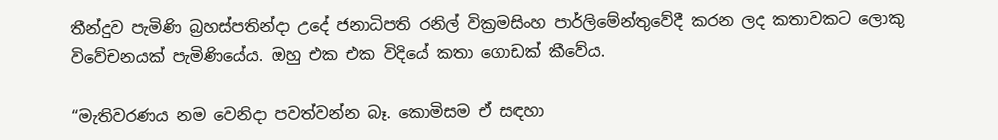තීන්දුව පැමිණි බ්‍රහස්පතින්දා උදේ ජනාධිපති රනිල් වික්‍රමසිංහ පාර්ලිමේන්තුවේදී කරන ලද කතාවකට ලොකු විවේචනයක් පැමිණියේය. ඔහු එක එක විදියේ කතා ගොඩක් කීවේය.

“මැතිවරණය නම වෙනිදා පවත්වන්න බෑ. කොමිසම ඒ සඳහා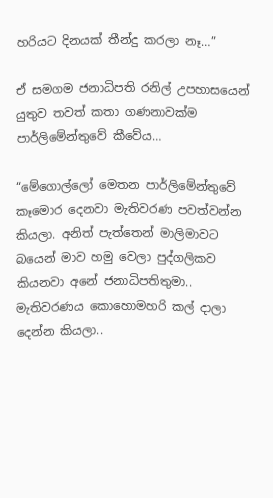හරියට දිනයක් තීන්දු කරලා නෑ…”

ඒ සමගම ජනාධිපති රනිල් උපහාසයෙන් යුතුව තවත් කතා ගණනාවක්ම පාර්ලිමේන්තුවේ කීවේය…

“මේගොල්ලෝ මෙතන පාර්ලිමේන්තුවේ කෑමොර දෙනවා මැතිවරණ පවත්වන්න කියලා. අනිත් පැත්තෙන් මාලිමාවට බයෙන් මාව හමු වෙලා පුද්ගලිකව කියනවා අනේ ජනාධිපතිතුමා.. මැතිවරණය කොහොමහරි කල් දාලා දෙන්න කියලා..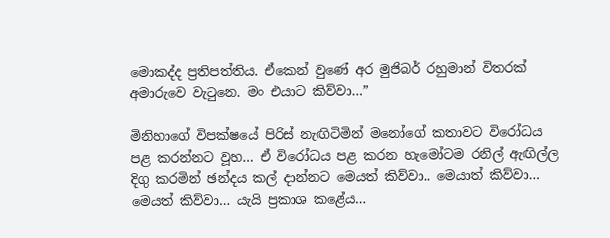මොකද්ද ප්‍රතිපත්තිය. ඒකෙන් වුණේ අර මුජිබර් රහුමාන් විතරක් අමාරුවෙ වැටුනෙ. මං එයාට කිව්වා…”

මිනිහාගේ විපක්ෂයේ පිරිස් නැඟිටිමින් මනෝගේ කතාවට විරෝධය පළ කරන්නට වූහ… ඒ විරෝධය පළ කරන හැමෝටම රනිල් ඇඟිල්ල දිගු කරමින් ඡන්දය කල් දාන්නට මෙයත් කිව්වා.. මෙයාත් කිව්වා… මෙයත් කිව්වා… යැයි ප්‍රකාශ කළේය…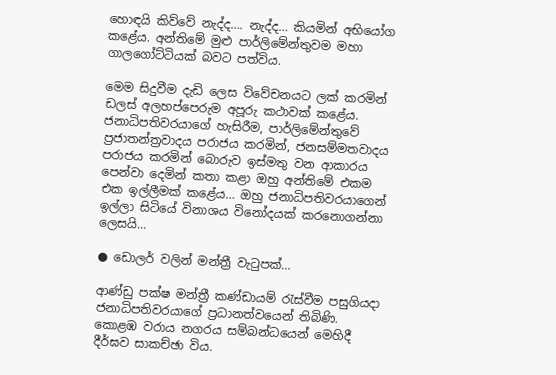හොඳයි කිව්වේ නැද්ද…. නැද්ද… කියමින් අභියෝග කළේය. අන්තිමේ මුළු පාර්ලිමේන්තුවම මහා ගාලගෝට්ටියක් බවට පත්විය.

මෙම සිදුවීම දැඩි ලෙස විවේචනයට ලක් කරමින් ඩලස් අලහප්පෙරුම අපූරු කථාවක් කළේය. ජනාධිපතිවරයාගේ හැසිරීම, පාර්ලිමේන්තුවේ ප්‍රජාතන්ත්‍රවාදය පරාජය කරමින්, ජනසම්මතවාදය පරාජය කරමින් බොරුව ඉස්මතු වන ආකාරය පෙන්වා දෙමින් කතා කළා ඔහු අන්තිමේ එකම එක ඉල්ලීමක් කළේය… ඔහු ජනාධිපතිවරයාගෙන් ඉල්ලා සිටියේ විනාශය විනෝදයක් කරනොගන්නා ලෙසයි…

● ඩොලර් වලින් මන්ත්‍රී වැටුපක්…

ආණ්ඩු පක්ෂ මන්ත්‍රී කණ්ඩායම් රැස්වීම පසුගියදා ජනාධිපතිවරයාගේ ප්‍රධානත්වයෙන් තිබිණි. කොළඹ වරාය නගරය සම්බන්ධයෙන් මෙහිදී දීර්ඝව සාකච්ඡා විය.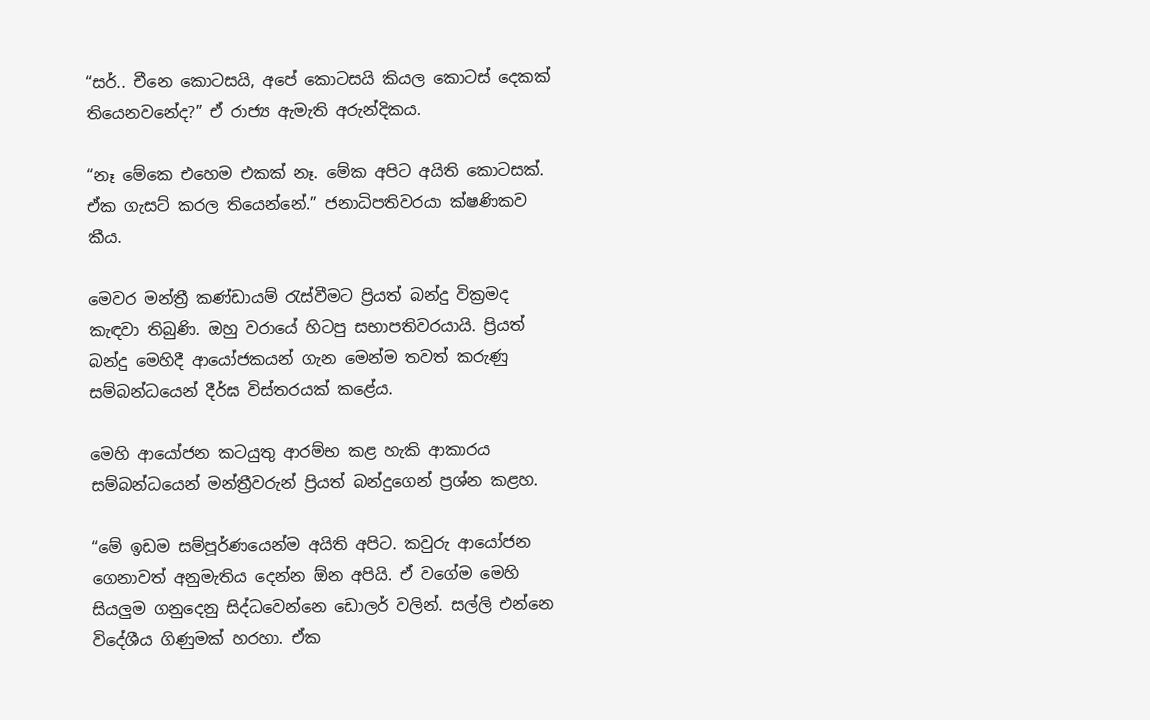“සර්.. චීනෙ කොටසයි, අපේ කොටසයි කියල කොටස් දෙකක් තියෙනවනේද?” ඒ රාජ්‍ය ඇමැති අරුන්දිකය.

“නෑ මේකෙ එහෙම එකක් නෑ. මේක අපිට අයිති කොටසක්. ඒක ගැසට් කරල තියෙන්නේ.” ජනාධිපතිවරයා ක්ෂණිකව කීය.

මෙවර මන්ත්‍රී කණ්ඩායම් රැස්වීමට ප්‍රියත් බන්දු වික්‍රමද කැඳවා තිබුණි. ඔහු වරායේ හිටපු සභාපතිවරයායි. ප්‍රියත් බන්දු මෙහිදී ආයෝජකයන් ගැන මෙන්ම තවත් කරුණු සම්බන්ධයෙන් දීර්ඝ විස්තරයක් කළේය.

මෙහි ආයෝජන කටයුතු ආරම්භ කළ හැකි ආකාරය සම්බන්ධයෙන් මන්ත්‍රීවරුන් ප්‍රියත් බන්දුගෙන් ප්‍රශ්න කළහ.

“මේ ඉඩම සම්පූර්ණයෙන්ම අයිති අපිට. කවුරු ආයෝජන ගෙනාවත් අනුමැතිය දෙන්න ඕන අපියි. ඒ වගේම මෙහි සියලුම ගනුදෙනු සිද්ධවෙන්නෙ ඩොලර් වලින්. සල්ලි එන්නෙ විදේශීය ගිණුමක් හරහා. ඒක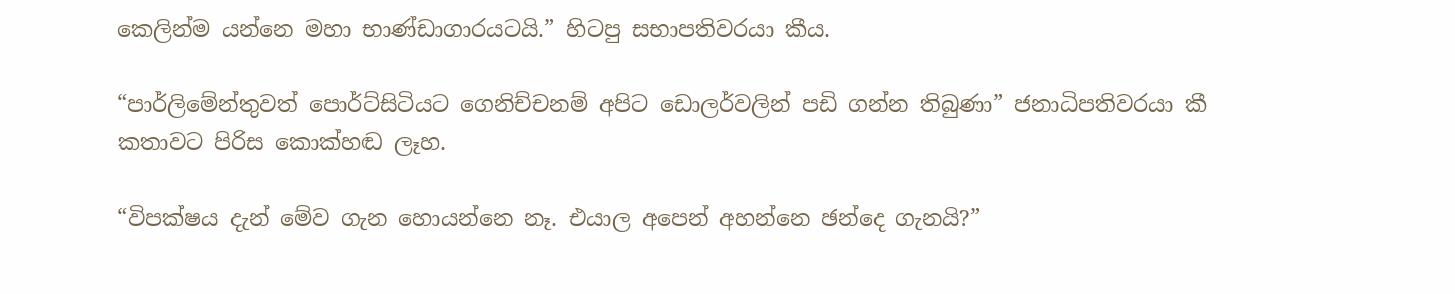කෙලින්ම යන්නෙ මහා භාණ්ඩාගාරයටයි.” හිටපු සභාපතිවරයා කීය.

“පාර්ලිමේන්තුවත් පොර්ට්සිටියට ගෙනිච්චනම් අපිට ඩොලර්වලින් පඩි ගන්න තිබුණා” ජනාධිපතිවරයා කී කතාවට පිරිස කොක්හඬ ලෑහ.

“විපක්ෂය දැන් මේව ගැන හොයන්නෙ නෑ. එයාල අපෙන් අහන්නෙ ඡන්දෙ ගැනයි?”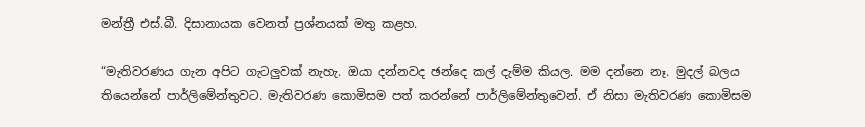මන්ත්‍රී එස්.බී. දිසානායක වෙනත් ප්‍රශ්නයක් මතු කළහ.

“මැතිවරණය ගැන අපිට ගැටලුවක් නැහැ. ඔයා දන්නවද ඡන්දෙ කල් දැම්ම කියල. මම දන්නෙ නෑ. මුදල් බලය තියෙන්නේ පාර්ලිමේන්තුවට. මැතිවරණ කොමිසම පත් කරන්නේ පාර්ලිමේන්තුවෙන්. ඒ නිසා මැතිවරණ කොමිසම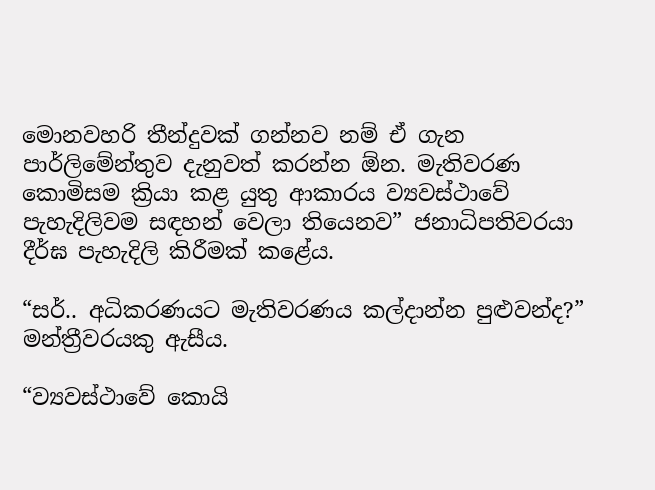මොනවහරි තීන්දුවක් ගන්නව නම් ඒ ගැන පාර්ලිමේන්තුව දැනුවත් කරන්න ඕන. මැතිවරණ කොමිසම ක්‍රියා කළ යුතු ආකාරය ව්‍යවස්ථාවේ පැහැදිලිවම සඳහන් වෙලා තියෙනව” ජනාධිපතිවරයා දීර්ඝ පැහැදිලි කිරීමක් කළේය.

“සර්.. අධිකරණයට මැතිවරණය කල්දාන්න පුළුවන්ද?” මන්ත්‍රීවරයකු ඇසීය.

“ව්‍යවස්ථාවේ කොයි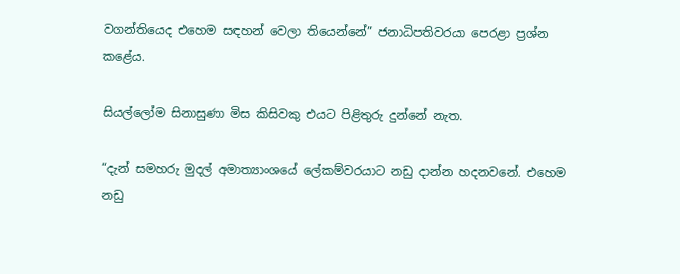වගන්තියෙද එහෙම සඳහන් වෙලා තියෙන්නේ” ජනාධිපතිවරයා පෙරළා ප්‍රශ්න කළේය.

සියල්ලෝම සිනාසුණා මිස කිසිවකු එයට පිළිතුරු දුන්නේ නැත.

“දැන් සමහරු මුදල් අමාත්‍යාංශයේ ලේකම්වරයාට නඩු දාන්න හදනවනේ. එහෙම නඩු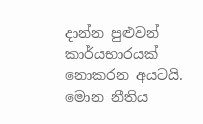දාන්න පුළුවන් කාර්යභාරයක් නොකරන අයටයි. මොන නීතිය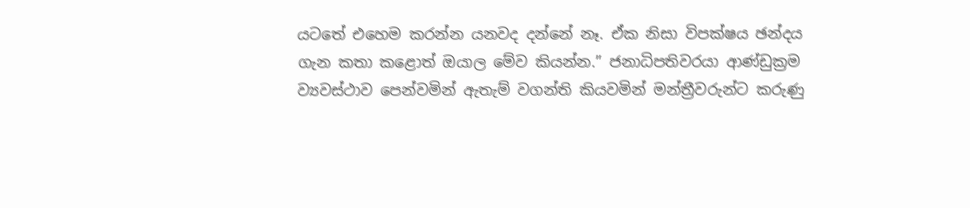යටතේ එහෙම කරන්න යනවද දන්නේ නෑ. ඒක නිසා විපක්ෂය ඡන්දය ගැන කතා කළොත් ඔයාල මේව කියන්න.” ජනාධිපතිවරයා ආණ්ඩුක්‍රම ව්‍යවස්ථාව පෙන්වමින් ඇතැම් වගන්ති කියවමින් මන්ත්‍රීවරුන්ට කරුණු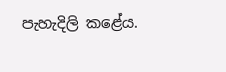පැහැදිලි කළේය.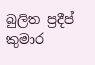බුලිත ප්‍රදීප් කුමාර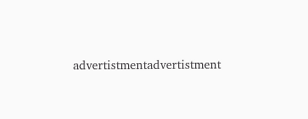advertistmentadvertistment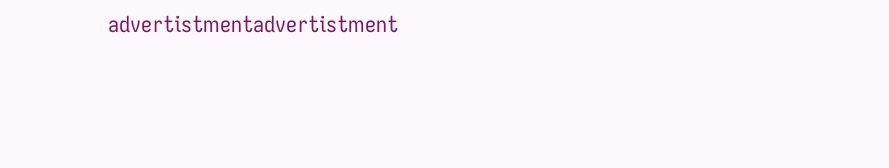advertistmentadvertistment